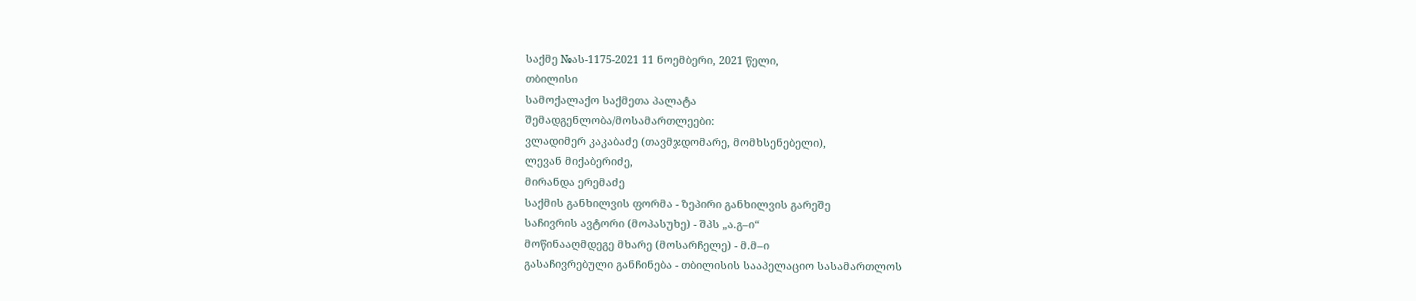საქმე №ას-1175-2021 11 ნოემბერი, 2021 წელი,
თბილისი
სამოქალაქო საქმეთა პალატა
შემადგენლობა/მოსამართლეები:
ვლადიმერ კაკაბაძე (თავმჯდომარე, მომხსენებელი),
ლევან მიქაბერიძე,
მირანდა ერემაძე
საქმის განხილვის ფორმა - ზეპირი განხილვის გარეშე
საჩივრის ავტორი (მოპასუხე) - შპს „ა.გ–ი“
მოწინააღმდეგე მხარე (მოსარჩელე) - მ.მ–ი
გასაჩივრებული განჩინება - თბილისის სააპელაციო სასამართლოს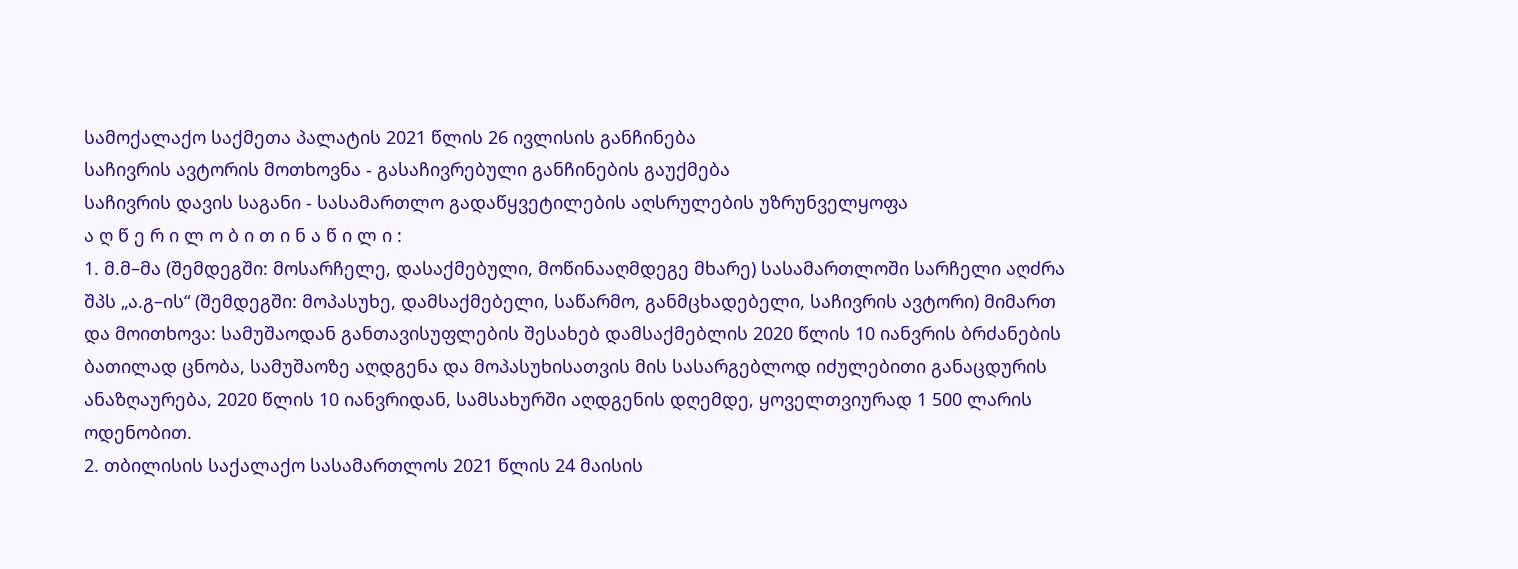სამოქალაქო საქმეთა პალატის 2021 წლის 26 ივლისის განჩინება
საჩივრის ავტორის მოთხოვნა - გასაჩივრებული განჩინების გაუქმება
საჩივრის დავის საგანი - სასამართლო გადაწყვეტილების აღსრულების უზრუნველყოფა
ა ღ წ ე რ ი ლ ო ბ ი თ ი ნ ა წ ი ლ ი :
1. მ.მ–მა (შემდეგში: მოსარჩელე, დასაქმებული, მოწინააღმდეგე მხარე) სასამართლოში სარჩელი აღძრა შპს „ა.გ–ის“ (შემდეგში: მოპასუხე, დამსაქმებელი, საწარმო, განმცხადებელი, საჩივრის ავტორი) მიმართ და მოითხოვა: სამუშაოდან განთავისუფლების შესახებ დამსაქმებლის 2020 წლის 10 იანვრის ბრძანების ბათილად ცნობა, სამუშაოზე აღდგენა და მოპასუხისათვის მის სასარგებლოდ იძულებითი განაცდურის ანაზღაურება, 2020 წლის 10 იანვრიდან, სამსახურში აღდგენის დღემდე, ყოველთვიურად 1 500 ლარის ოდენობით.
2. თბილისის საქალაქო სასამართლოს 2021 წლის 24 მაისის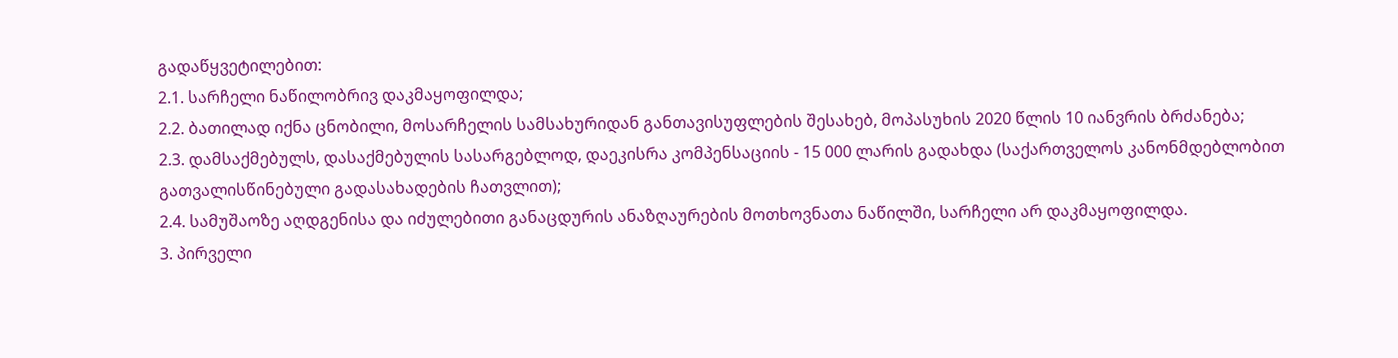გადაწყვეტილებით:
2.1. სარჩელი ნაწილობრივ დაკმაყოფილდა;
2.2. ბათილად იქნა ცნობილი, მოსარჩელის სამსახურიდან განთავისუფლების შესახებ, მოპასუხის 2020 წლის 10 იანვრის ბრძანება;
2.3. დამსაქმებულს, დასაქმებულის სასარგებლოდ, დაეკისრა კომპენსაციის - 15 000 ლარის გადახდა (საქართველოს კანონმდებლობით გათვალისწინებული გადასახადების ჩათვლით);
2.4. სამუშაოზე აღდგენისა და იძულებითი განაცდურის ანაზღაურების მოთხოვნათა ნაწილში, სარჩელი არ დაკმაყოფილდა.
3. პირველი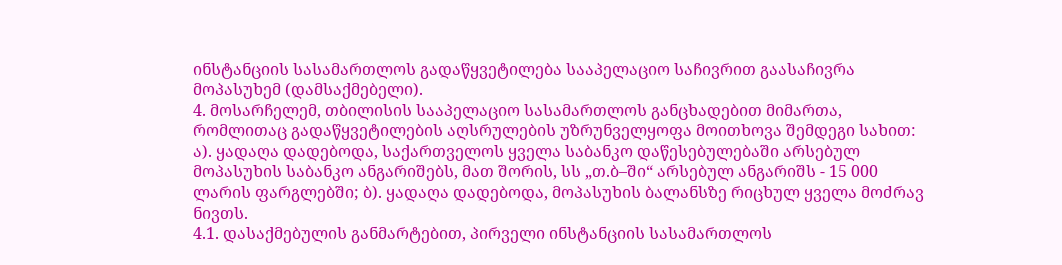ინსტანციის სასამართლოს გადაწყვეტილება სააპელაციო საჩივრით გაასაჩივრა მოპასუხემ (დამსაქმებელი).
4. მოსარჩელემ, თბილისის სააპელაციო სასამართლოს განცხადებით მიმართა, რომლითაც გადაწყვეტილების აღსრულების უზრუნველყოფა მოითხოვა შემდეგი სახით: ა). ყადაღა დადებოდა, საქართველოს ყველა საბანკო დაწესებულებაში არსებულ მოპასუხის საბანკო ანგარიშებს, მათ შორის, სს „თ.ბ–ში“ არსებულ ანგარიშს - 15 000 ლარის ფარგლებში; ბ). ყადაღა დადებოდა, მოპასუხის ბალანსზე რიცხულ ყველა მოძრავ ნივთს.
4.1. დასაქმებულის განმარტებით, პირველი ინსტანციის სასამართლოს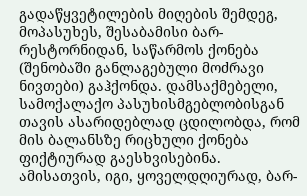გადაწყვეტილების მიღების შემდეგ, მოპასუხეს, შესაბამისი ბარ-რესტორნიდან, საწარმოს ქონება (შენობაში განლაგებული მოძრავი ნივთები) გაჰქონდა. დამსაქმებელი, სამოქალაქო პასუხისმგებლობისგან თავის ასარიდებლად ცდილობდა, რომ მის ბალანსზე რიცხული ქონება ფიქტიურად გაესხვისებინა. ამისათვის, იგი, ყოველდღიურად, ბარ-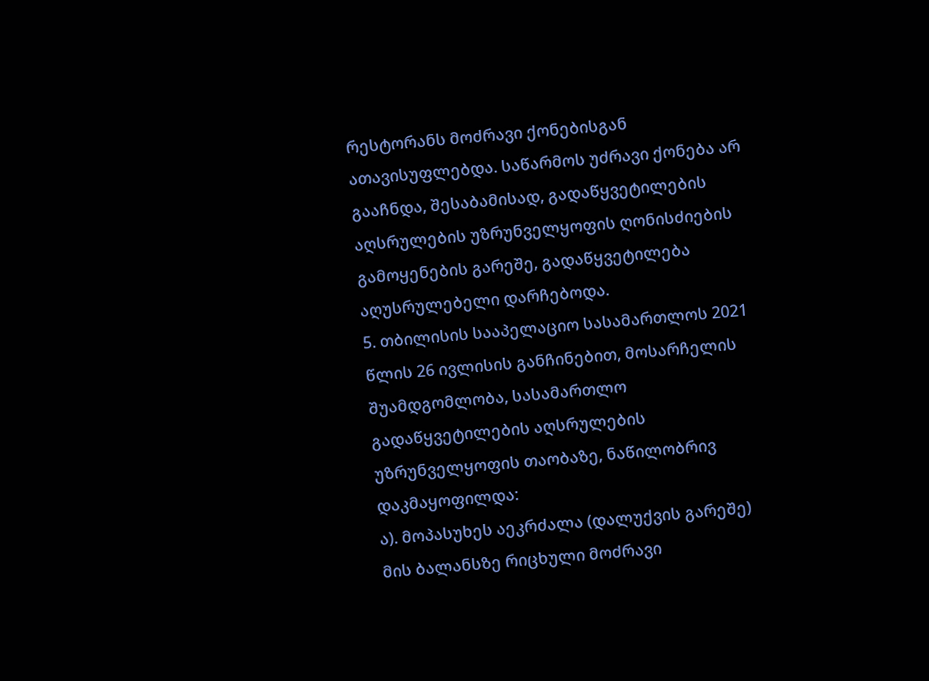რესტორანს მოძრავი ქონებისგან ათავისუფლებდა. საწარმოს უძრავი ქონება არ გააჩნდა, შესაბამისად, გადაწყვეტილების აღსრულების უზრუნველყოფის ღონისძიების გამოყენების გარეშე, გადაწყვეტილება აღუსრულებელი დარჩებოდა.
5. თბილისის სააპელაციო სასამართლოს 2021 წლის 26 ივლისის განჩინებით, მოსარჩელის შუამდგომლობა, სასამართლო გადაწყვეტილების აღსრულების უზრუნველყოფის თაობაზე, ნაწილობრივ დაკმაყოფილდა:
ა). მოპასუხეს აეკრძალა (დალუქვის გარეშე) მის ბალანსზე რიცხული მოძრავი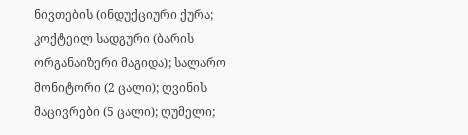ნივთების (ინდუქციური ქურა; კოქტეილ სადგური (ბარის ორგანაიზერი მაგიდა); სალარო მონიტორი (2 ცალი); ღვინის მაცივრები (5 ცალი); ღუმელი;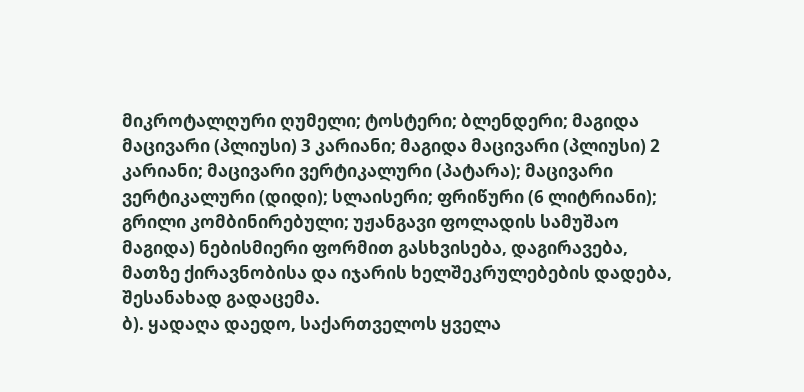მიკროტალღური ღუმელი; ტოსტერი; ბლენდერი; მაგიდა მაცივარი (პლიუსი) 3 კარიანი; მაგიდა მაცივარი (პლიუსი) 2 კარიანი; მაცივარი ვერტიკალური (პატარა); მაცივარი ვერტიკალური (დიდი); სლაისერი; ფრიწური (6 ლიტრიანი); გრილი კომბინირებული; უჟანგავი ფოლადის სამუშაო მაგიდა) ნებისმიერი ფორმით გასხვისება, დაგირავება, მათზე ქირავნობისა და იჯარის ხელშეკრულებების დადება, შესანახად გადაცემა.
ბ). ყადაღა დაედო, საქართველოს ყველა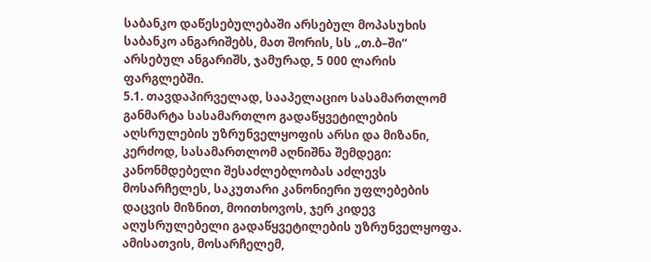საბანკო დაწესებულებაში არსებულ მოპასუხის საბანკო ანგარიშებს, მათ შორის, სს „თ.ბ–ში“ არსებულ ანგარიშს, ჯამურად, 5 000 ლარის ფარგლებში.
5.1. თავდაპირველად, სააპელაციო სასამართლომ განმარტა სასამართლო გადაწყვეტილების აღსრულების უზრუნველყოფის არსი და მიზანი, კერძოდ, სასამართლომ აღნიშნა შემდეგი: კანონმდებელი შესაძლებლობას აძლევს მოსარჩელეს, საკუთარი კანონიერი უფლებების დაცვის მიზნით, მოითხოვოს, ჯერ კიდევ აღუსრულებელი გადაწყვეტილების უზრუნველყოფა. ამისათვის, მოსარჩელემ,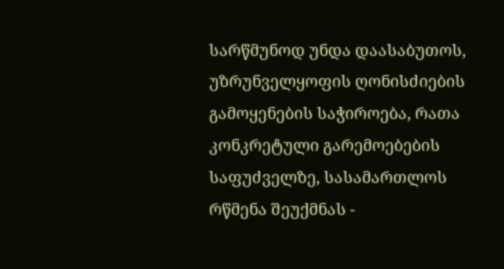სარწმუნოდ უნდა დაასაბუთოს, უზრუნველყოფის ღონისძიების გამოყენების საჭიროება, რათა კონკრეტული გარემოებების საფუძველზე, სასამართლოს რწმენა შეუქმნას -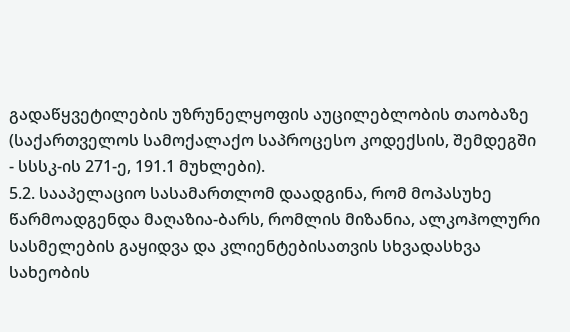გადაწყვეტილების უზრუნელყოფის აუცილებლობის თაობაზე (საქართველოს სამოქალაქო საპროცესო კოდექსის, შემდეგში - სსსკ-ის 271-ე, 191.1 მუხლები).
5.2. სააპელაციო სასამართლომ დაადგინა, რომ მოპასუხე წარმოადგენდა მაღაზია-ბარს, რომლის მიზანია, ალკოჰოლური სასმელების გაყიდვა და კლიენტებისათვის სხვადასხვა სახეობის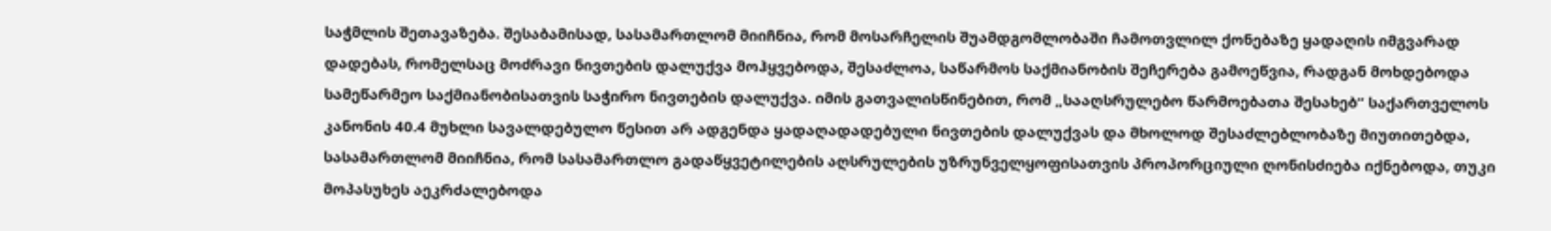საჭმლის შეთავაზება. შესაბამისად, სასამართლომ მიიჩნია, რომ მოსარჩელის შუამდგომლობაში ჩამოთვლილ ქონებაზე ყადაღის იმგვარად დადებას, რომელსაც მოძრავი ნივთების დალუქვა მოჰყვებოდა, შესაძლოა, საწარმოს საქმიანობის შეჩერება გამოეწვია, რადგან მოხდებოდა სამეწარმეო საქმიანობისათვის საჭირო ნივთების დალუქვა. იმის გათვალისწინებით, რომ „სააღსრულებო წარმოებათა შესახებ“ საქართველოს კანონის 40.4 მუხლი სავალდებულო წესით არ ადგენდა ყადაღადადებული ნივთების დალუქვას და მხოლოდ შესაძლებლობაზე მიუთითებდა, სასამართლომ მიიჩნია, რომ სასამართლო გადაწყვეტილების აღსრულების უზრუნველყოფისათვის პროპორციული ღონისძიება იქნებოდა, თუკი მოპასუხეს აეკრძალებოდა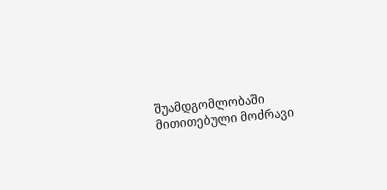შუამდგომლობაში მითითებული მოძრავი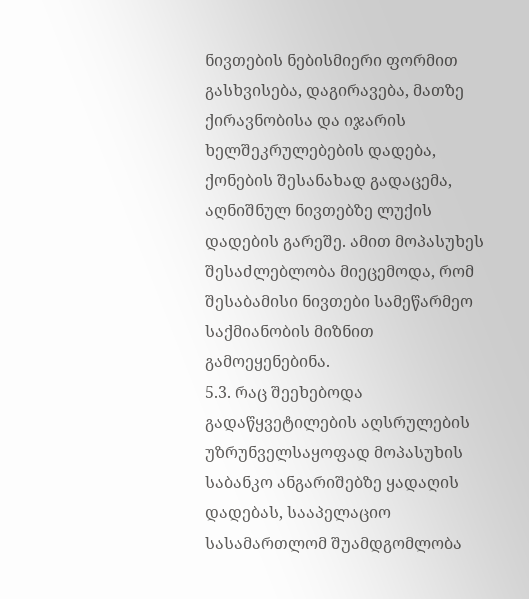ნივთების ნებისმიერი ფორმით გასხვისება, დაგირავება, მათზე ქირავნობისა და იჯარის ხელშეკრულებების დადება, ქონების შესანახად გადაცემა, აღნიშნულ ნივთებზე ლუქის დადების გარეშე. ამით მოპასუხეს შესაძლებლობა მიეცემოდა, რომ შესაბამისი ნივთები სამეწარმეო საქმიანობის მიზნით გამოეყენებინა.
5.3. რაც შეეხებოდა გადაწყვეტილების აღსრულების უზრუნველსაყოფად მოპასუხის საბანკო ანგარიშებზე ყადაღის დადებას, სააპელაციო სასამართლომ შუამდგომლობა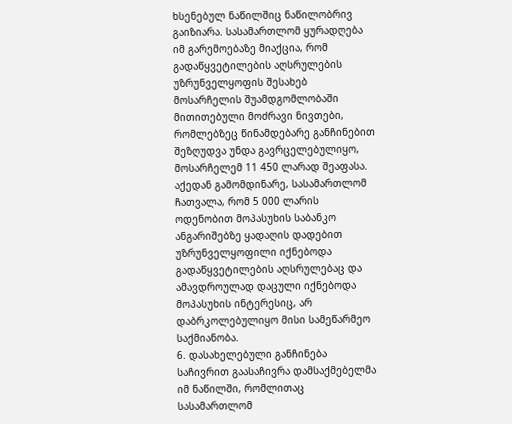ხსენებულ ნაწილშიც ნაწილობრივ გაიზიარა. სასამართლომ ყურადღება იმ გარემოებაზე მიაქცია, რომ გადაწყვეტილების აღსრულების უზრუნველყოფის შესახებ მოსარჩელის შუამდგომლობაში მითითებული მოძრავი ნივთები, რომლებზეც წინამდებარე განჩინებით შეზღუდვა უნდა გავრცელებულიყო, მოსარჩელემ 11 450 ლარად შეაფასა. აქედან გამომდინარე, სასამართლომ ჩათვალა, რომ 5 000 ლარის ოდენობით მოპასუხის საბანკო ანგარიშებზე ყადაღის დადებით უზრუნველყოფილი იქნებოდა გადაწყვეტილების აღსრულებაც და ამავდროულად დაცული იქნებოდა მოპასუხის ინტერესიც, არ დაბრკოლებულიყო მისი სამეწარმეო საქმიანობა.
6. დასახელებული განჩინება საჩივრით გაასაჩივრა დამსაქმებელმა იმ ნაწილში, რომლითაც სასამართლომ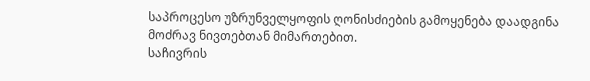საპროცესო უზრუნველყოფის ღონისძიების გამოყენება დაადგინა მოძრავ ნივთებთან მიმართებით.
საჩივრის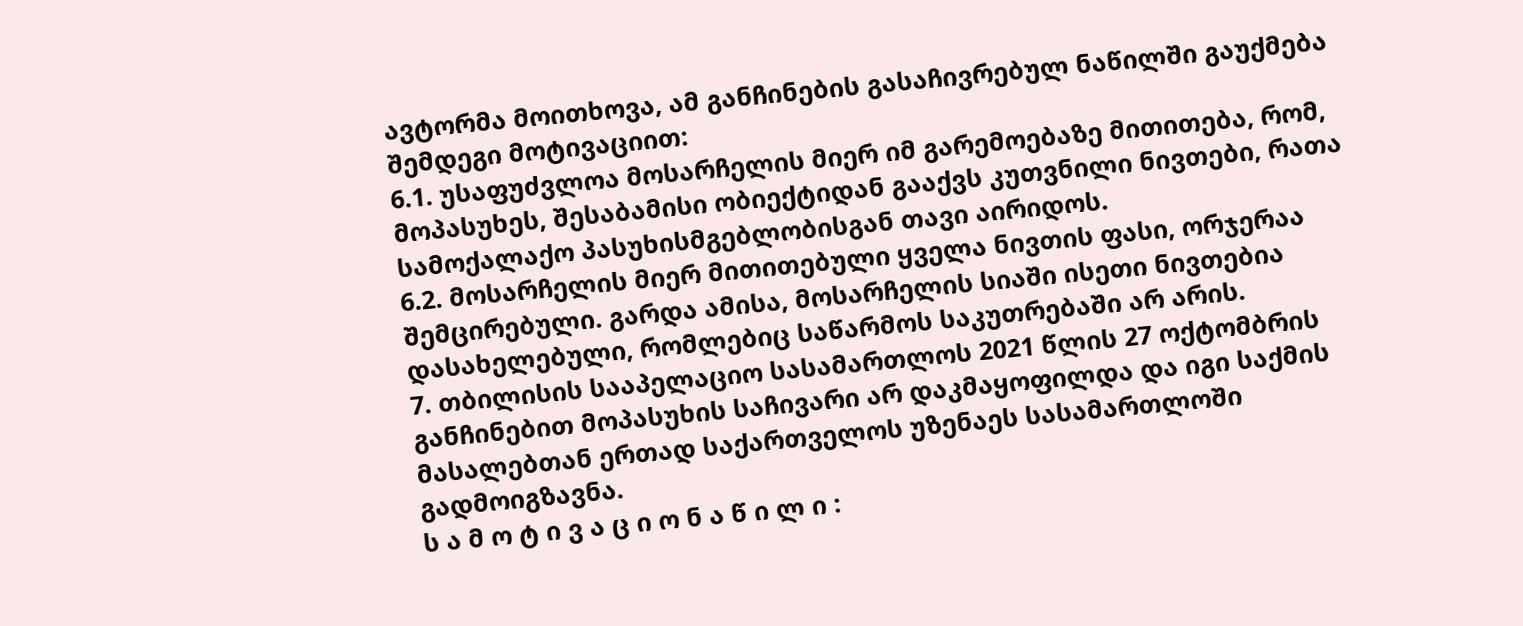ავტორმა მოითხოვა, ამ განჩინების გასაჩივრებულ ნაწილში გაუქმება შემდეგი მოტივაციით:
6.1. უსაფუძვლოა მოსარჩელის მიერ იმ გარემოებაზე მითითება, რომ, მოპასუხეს, შესაბამისი ობიექტიდან გააქვს კუთვნილი ნივთები, რათა სამოქალაქო პასუხისმგებლობისგან თავი აირიდოს.
6.2. მოსარჩელის მიერ მითითებული ყველა ნივთის ფასი, ორჯერაა შემცირებული. გარდა ამისა, მოსარჩელის სიაში ისეთი ნივთებია დასახელებული, რომლებიც საწარმოს საკუთრებაში არ არის.
7. თბილისის სააპელაციო სასამართლოს 2021 წლის 27 ოქტომბრის განჩინებით მოპასუხის საჩივარი არ დაკმაყოფილდა და იგი საქმის მასალებთან ერთად საქართველოს უზენაეს სასამართლოში გადმოიგზავნა.
ს ა მ ო ტ ი ვ ა ც ი ო ნ ა წ ი ლ ი :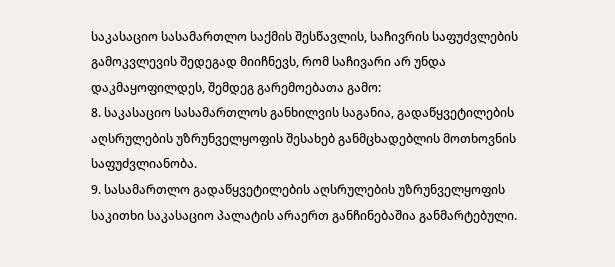საკასაციო სასამართლო საქმის შესწავლის, საჩივრის საფუძვლების გამოკვლევის შედეგად მიიჩნევს, რომ საჩივარი არ უნდა დაკმაყოფილდეს, შემდეგ გარემოებათა გამო:
8. საკასაციო სასამართლოს განხილვის საგანია, გადაწყვეტილების აღსრულების უზრუნველყოფის შესახებ განმცხადებლის მოთხოვნის საფუძვლიანობა.
9. სასამართლო გადაწყვეტილების აღსრულების უზრუნველყოფის საკითხი საკასაციო პალატის არაერთ განჩინებაშია განმარტებული.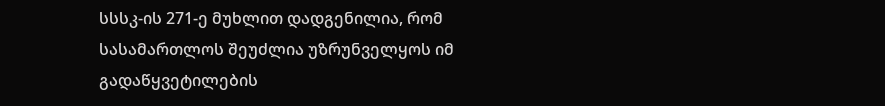სსსკ-ის 271-ე მუხლით დადგენილია, რომ სასამართლოს შეუძლია უზრუნველყოს იმ გადაწყვეტილების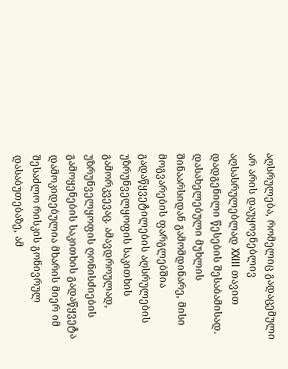აღსრულება, რომელიც გადაცემული არ არის დაუყოვნებლივ აღსასრულებლად XXIII თავით დადგენილი წესების შესაბამისად. დასახელებული მუხლის შინაარსიდან გამომდინარე, მისი მოგვარების ფარგლებშია გადაწყვეტილების აღსრულების უზრუნველყოფის საკითხის გამორკვევაც. ამავდროულად, უზრუნველყოფის ღონისძიების გამოყენების საკითხის გადაწყვეტა დამოკიდებულია მხარის მიერ იმ შესაძლო რისკის გონივრულ დასაბუთებაზე, ამ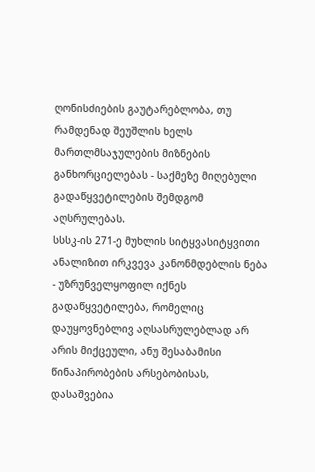ღონისძიების გაუტარებლობა, თუ რამდენად შეუშლის ხელს მართლმსაჯულების მიზნების განხორციელებას - საქმეზე მიღებული გადაწყვეტილების შემდგომ აღსრულებას.
სსსკ-ის 271-ე მუხლის სიტყვასიტყვითი ანალიზით ირკვევა კანონმდებლის ნება - უზრუნველყოფილ იქნეს გადაწყვეტილება, რომელიც დაუყოვნებლივ აღსასრულებლად არ არის მიქცეული, ანუ შესაბამისი წინაპირობების არსებობისას, დასაშვებია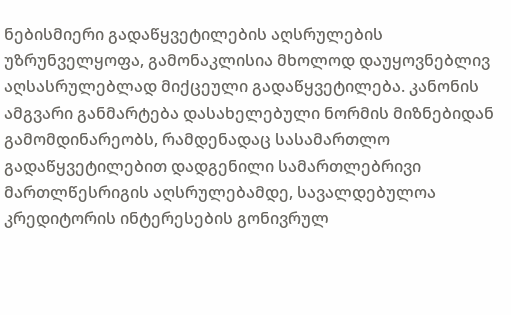ნებისმიერი გადაწყვეტილების აღსრულების უზრუნველყოფა, გამონაკლისია მხოლოდ დაუყოვნებლივ აღსასრულებლად მიქცეული გადაწყვეტილება. კანონის ამგვარი განმარტება დასახელებული ნორმის მიზნებიდან გამომდინარეობს, რამდენადაც სასამართლო გადაწყვეტილებით დადგენილი სამართლებრივი მართლწესრიგის აღსრულებამდე, სავალდებულოა კრედიტორის ინტერესების გონივრულ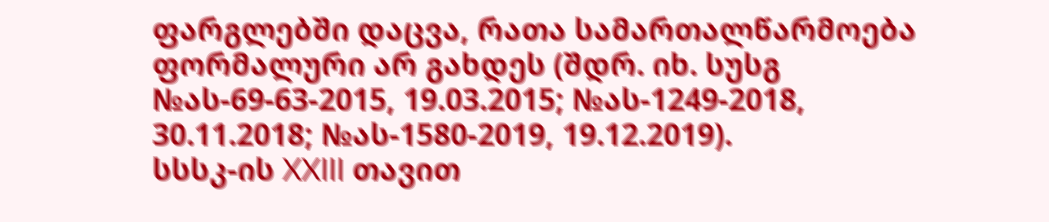ფარგლებში დაცვა, რათა სამართალწარმოება ფორმალური არ გახდეს (შდრ. იხ. სუსგ №ას-69-63-2015, 19.03.2015; №ას-1249-2018, 30.11.2018; №ას-1580-2019, 19.12.2019).
სსსკ-ის XXIII თავით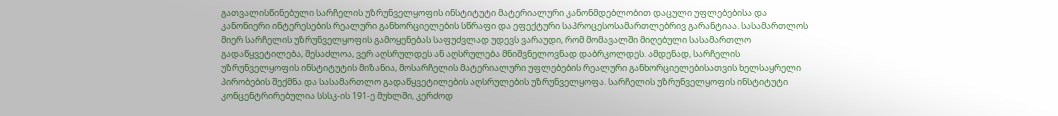გათვალისწინებული სარჩელის უზრუნველყოფის ინსტიტუტი მატერიალური კანონმდებლობით დაცული უფლებებისა და კანონიერი ინტერესების რეალური განხორციელების სწრაფი და ეფექტური საპროცესოსამართლებრივ გარანტიაა. სასამართლოს მიერ სარჩელის უზრუნველყოფის გამოყენებას საფუძვლად უდევს ვარაუდი, რომ მომავალში მიღებული სასამართლო გადაწყვეტილება, შესაძლოა, ვერ აღსრულდეს ან აღსრულება მნიშვნელოვნად დაბრკოლდეს. ამდენად, სარჩელის უზრუნველყოფის ინსტიტუტის მიზანია, მოსარჩელის მატერიალური უფლებების რეალური განხორციელებისათვის ხელსაყრელი პირობების შექმნა და სასამართლო გადაწყვეტილების აღსრულების უზრუნველყოფა. სარჩელის უზრუნველყოფის ინსტიტუტი კონცენტრირებულია სსსკ-ის 191-ე მუხლში, კერძოდ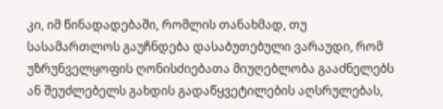კი, იმ წინადადებაში, რომლის თანახმად, თუ სასამართლოს გაუჩნდება დასაბუთებული ვარაუდი, რომ უზრუნველყოფის ღონისძიებათა მიუღებლობა გააძნელებს ან შეუძლებელს გახდის გადაწყვეტილების აღსრულებას,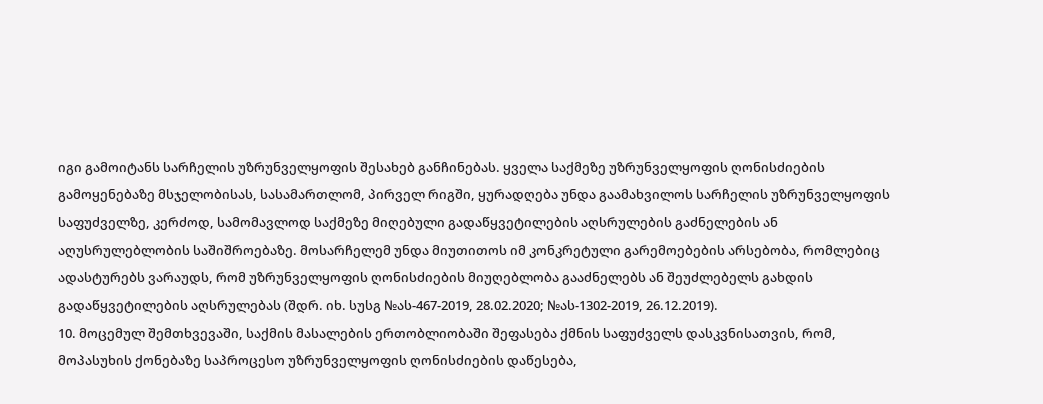იგი გამოიტანს სარჩელის უზრუნველყოფის შესახებ განჩინებას. ყველა საქმეზე უზრუნველყოფის ღონისძიების გამოყენებაზე მსჯელობისას, სასამართლომ, პირველ რიგში, ყურადღება უნდა გაამახვილოს სარჩელის უზრუნველყოფის საფუძველზე, კერძოდ, სამომავლოდ საქმეზე მიღებული გადაწყვეტილების აღსრულების გაძნელების ან აღუსრულებლობის საშიშროებაზე. მოსარჩელემ უნდა მიუთითოს იმ კონკრეტული გარემოებების არსებობა, რომლებიც ადასტურებს ვარაუდს, რომ უზრუნველყოფის ღონისძიების მიუღებლობა გააძნელებს ან შეუძლებელს გახდის გადაწყვეტილების აღსრულებას (შდრ. იხ. სუსგ №ას-467-2019, 28.02.2020; №ას-1302-2019, 26.12.2019).
10. მოცემულ შემთხვევაში, საქმის მასალების ერთობლიობაში შეფასება ქმნის საფუძველს დასკვნისათვის, რომ, მოპასუხის ქონებაზე საპროცესო უზრუნველყოფის ღონისძიების დაწესება,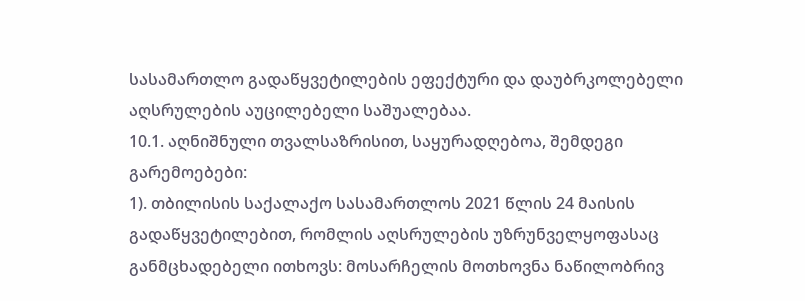სასამართლო გადაწყვეტილების ეფექტური და დაუბრკოლებელი აღსრულების აუცილებელი საშუალებაა.
10.1. აღნიშნული თვალსაზრისით, საყურადღებოა, შემდეგი გარემოებები:
1). თბილისის საქალაქო სასამართლოს 2021 წლის 24 მაისის გადაწყვეტილებით, რომლის აღსრულების უზრუნველყოფასაც განმცხადებელი ითხოვს: მოსარჩელის მოთხოვნა ნაწილობრივ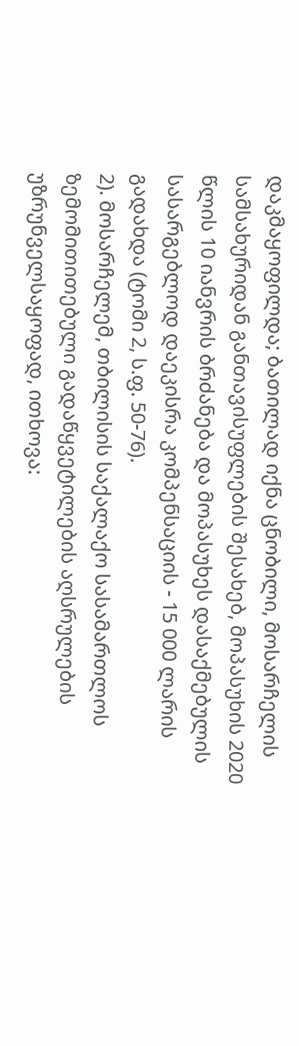დაკმაყოფილდა; ბათილად იქნა ცნობილი, მოსარჩელის სამსახურიდან განთავისუფლების შესახებ, მოპასუხის 2020 წლის 10 იანვრის ბრძანება და მოპასუხეს დასაქმებულის სასარგებლოდ დაეკისრა კომპენსაციის - 15 000 ლარის გადახდა (ტომი 2, ს.ფ. 50-76).
2). მოსარჩელემ, თბილისის საქალაქო სასამართლოს ზემომითითებული გადაწყვეტილების აღსრულების უზრუნველსაყოფად, ითხოვა: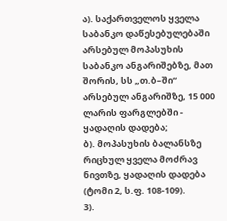ა). საქართველოს ყველა საბანკო დაწესებულებაში არსებულ მოპასუხის საბანკო ანგარიშებზე, მათ შორის, სს „თ.ბ–ში“ არსებულ ანგარიშზე, 15 000 ლარის ფარგლებში - ყადაღის დადება;
ბ). მოპასუხის ბალანსზე რიცხულ ყველა მოძრავ ნივთზე, ყადაღის დადება (ტომი 2, ს.ფ. 108-109).
3).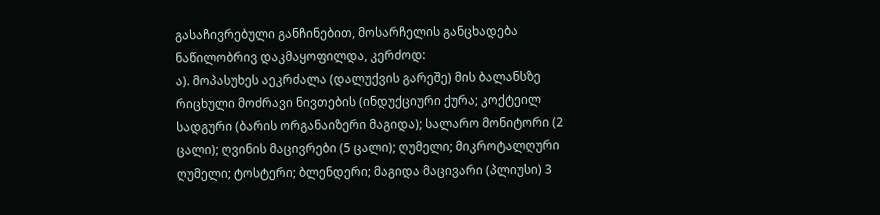გასაჩივრებული განჩინებით, მოსარჩელის განცხადება ნაწილობრივ დაკმაყოფილდა, კერძოდ:
ა). მოპასუხეს აეკრძალა (დალუქვის გარეშე) მის ბალანსზე რიცხული მოძრავი ნივთების (ინდუქციური ქურა; კოქტეილ სადგური (ბარის ორგანაიზერი მაგიდა); სალარო მონიტორი (2 ცალი); ღვინის მაცივრები (5 ცალი); ღუმელი; მიკროტალღური ღუმელი; ტოსტერი; ბლენდერი; მაგიდა მაცივარი (პლიუსი) 3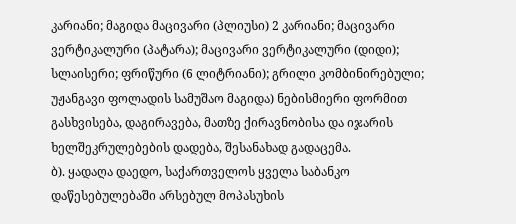კარიანი; მაგიდა მაცივარი (პლიუსი) 2 კარიანი; მაცივარი ვერტიკალური (პატარა); მაცივარი ვერტიკალური (დიდი); სლაისერი; ფრიწური (6 ლიტრიანი); გრილი კომბინირებული; უჟანგავი ფოლადის სამუშაო მაგიდა) ნებისმიერი ფორმით გასხვისება, დაგირავება, მათზე ქირავნობისა და იჯარის ხელშეკრულებების დადება, შესანახად გადაცემა.
ბ). ყადაღა დაედო, საქართველოს ყველა საბანკო დაწესებულებაში არსებულ მოპასუხის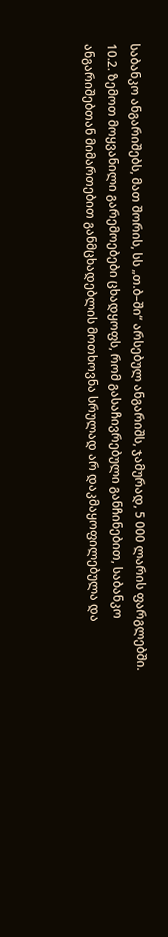საბანკო ანგარიშებს, მათ შორის, სს „თ.ბ–ში“ არსებულ ანგარიშს, ჯამურად, 5 000 ლარის ფარგლებში.
10.2. ზემოთ მოყვანილი გარემოებები ცხადყოფს, რომ გასაჩივრებული განჩინებით, საბანკო ანგარიშებთან მიმართებით განმცხადებლის მოთხოვნა სრულად არ დაკმაყოფილებულა და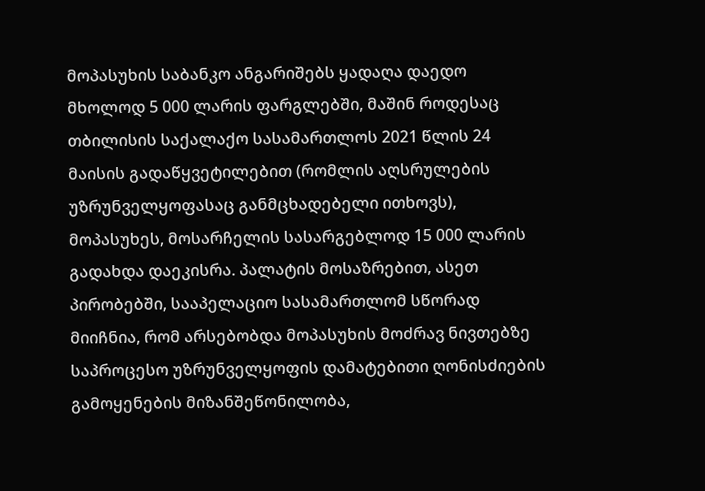მოპასუხის საბანკო ანგარიშებს ყადაღა დაედო მხოლოდ 5 000 ლარის ფარგლებში, მაშინ როდესაც თბილისის საქალაქო სასამართლოს 2021 წლის 24 მაისის გადაწყვეტილებით (რომლის აღსრულების უზრუნველყოფასაც განმცხადებელი ითხოვს), მოპასუხეს, მოსარჩელის სასარგებლოდ 15 000 ლარის გადახდა დაეკისრა. პალატის მოსაზრებით, ასეთ პირობებში, სააპელაციო სასამართლომ სწორად მიიჩნია, რომ არსებობდა მოპასუხის მოძრავ ნივთებზე საპროცესო უზრუნველყოფის დამატებითი ღონისძიების გამოყენების მიზანშეწონილობა,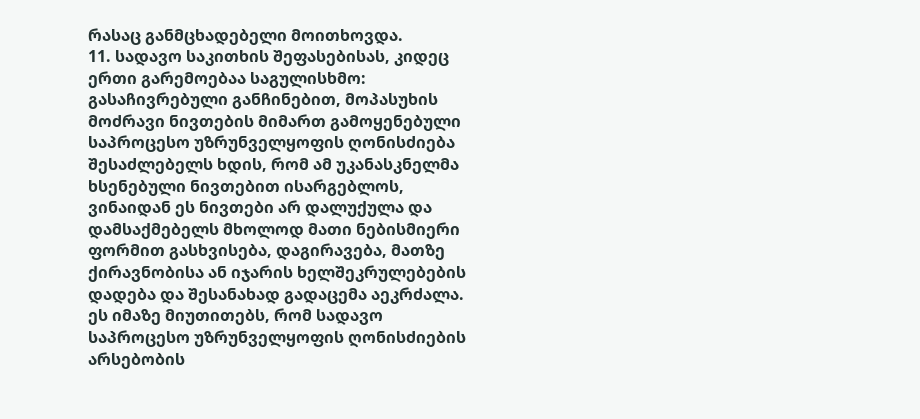რასაც განმცხადებელი მოითხოვდა.
11. სადავო საკითხის შეფასებისას, კიდეც ერთი გარემოებაა საგულისხმო: გასაჩივრებული განჩინებით, მოპასუხის მოძრავი ნივთების მიმართ გამოყენებული საპროცესო უზრუნველყოფის ღონისძიება შესაძლებელს ხდის, რომ ამ უკანასკნელმა ხსენებული ნივთებით ისარგებლოს, ვინაიდან ეს ნივთები არ დალუქულა და დამსაქმებელს მხოლოდ მათი ნებისმიერი ფორმით გასხვისება, დაგირავება, მათზე ქირავნობისა ან იჯარის ხელშეკრულებების დადება და შესანახად გადაცემა აეკრძალა. ეს იმაზე მიუთითებს, რომ სადავო საპროცესო უზრუნველყოფის ღონისძიების არსებობის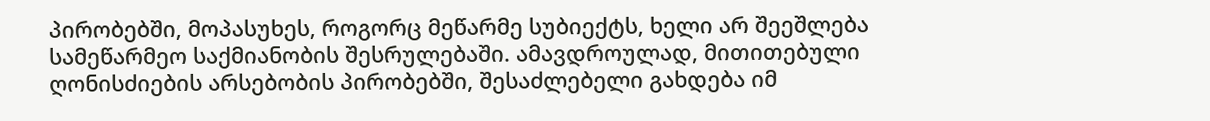პირობებში, მოპასუხეს, როგორც მეწარმე სუბიექტს, ხელი არ შეეშლება სამეწარმეო საქმიანობის შესრულებაში. ამავდროულად, მითითებული ღონისძიების არსებობის პირობებში, შესაძლებელი გახდება იმ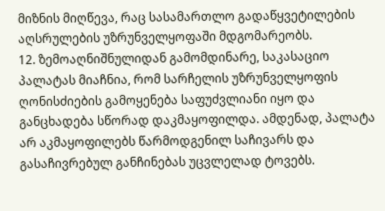მიზნის მიღწევა, რაც სასამართლო გადაწყვეტილების აღსრულების უზრუნველყოფაში მდგომარეობს.
12. ზემოაღნიშნულიდან გამომდინარე, საკასაციო პალატას მიაჩნია, რომ სარჩელის უზრუნველყოფის ღონისძიების გამოყენება საფუძვლიანი იყო და განცხადება სწორად დაკმაყოფილდა. ამდენად, პალატა არ აკმაყოფილებს წარმოდგენილ საჩივარს და გასაჩივრებულ განჩინებას უცვლელად ტოვებს.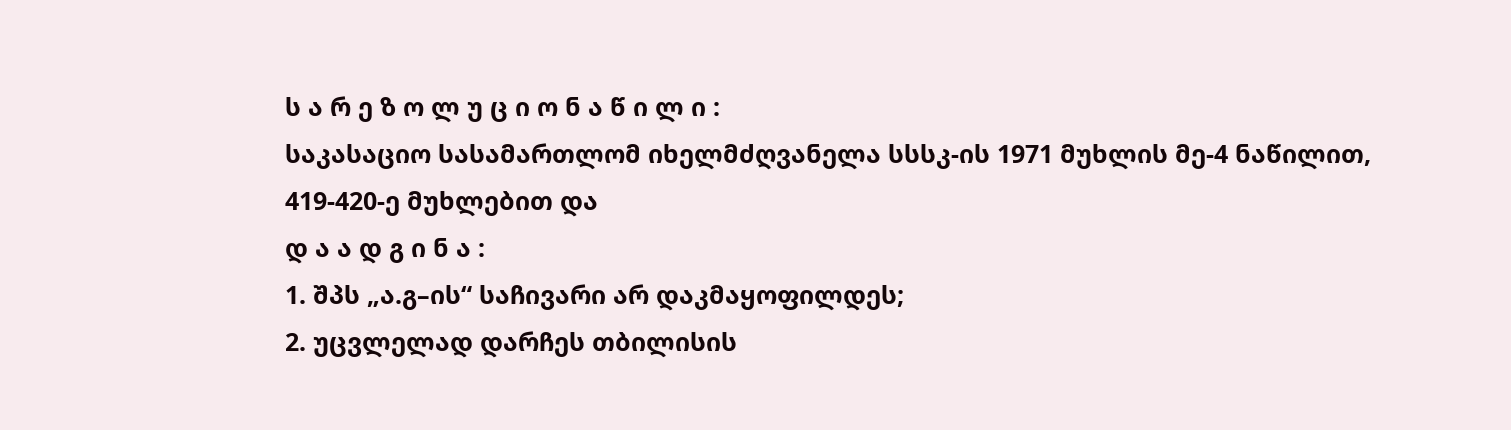ს ა რ ე ზ ო ლ უ ც ი ო ნ ა წ ი ლ ი :
საკასაციო სასამართლომ იხელმძღვანელა სსსკ-ის 1971 მუხლის მე-4 ნაწილით, 419-420-ე მუხლებით და
დ ა ა დ გ ი ნ ა :
1. შპს „ა.გ–ის“ საჩივარი არ დაკმაყოფილდეს;
2. უცვლელად დარჩეს თბილისის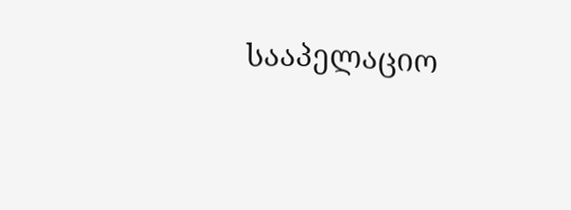სააპელაციო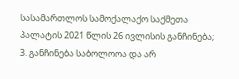სასამართლოს სამოქალაქო საქმეთა პალატის 2021 წლის 26 ივლისის განჩინება;
3. განჩინება საბოლოოა და არ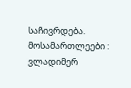საჩივრდება.
მოსამართლეები : ვლადიმერ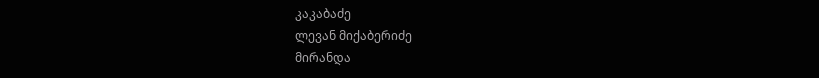კაკაბაძე
ლევან მიქაბერიძე
მირანდა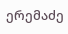ერემაძე